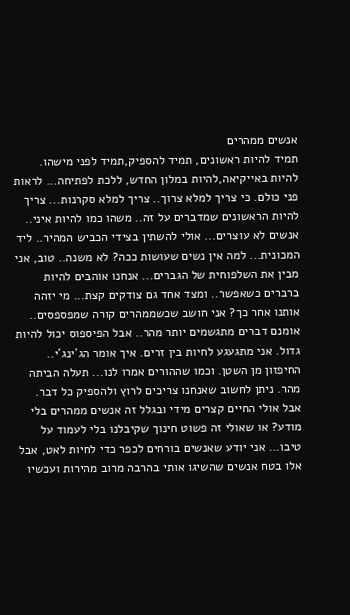אנשים ממהרים
תמיד להיות ראשונים, תמיד להספיק,תמיד לפני מישהו. להיות באייקיאה,להיות במלון החדש, ללכת לפתיחה... לראות פני כולם. כי צריך למלא צרוך.. צריך למלא סקרנות... צריך להיות הראשונים שמדברים על זה.. משהו כמו להיות איני.. אנשים לא עוצרים... אולי להשתין בצידי הכביש המהיר.. ליד המכונית... למה אין נשים שעושות ככה? לא משנה.. טוב, אני מבין את השלפוחית של הגברים... אנחנו אוהבים להיות ברברים כשאפשר.. ומצד אחד גם צודקים קצת... מי יזהה אותנו אחר כך? אני חושב שכשממהרים קורה שמפספסים.. אומנם דברים מתגשמים יותר מהר.. אבל הפיספוס יכול להיות גדול. אני מתגעגע לחיות בין זרים. איך אומר הג´ינג´י.. החיפזון מן השטן. וכמו שההורים אמרו לנו... תעלה הביתה מהר. ניתן לחשוב שאנחנו צריכים לרוץ ולהספיק כל דבר. אבל אולי החיים קצרים מידי ובגלל זה אנשים ממהרים בלי מודע? או שאולי זה פשוט חינוך שקיבלנו בלי לעמוד על טיבו... אני יודע שאנשים בורחים לכפר כדי לחיות לאט, אבל אלו בטח אנשים שהשיגו אותי בהרבה מרוב מהירות ועכשיו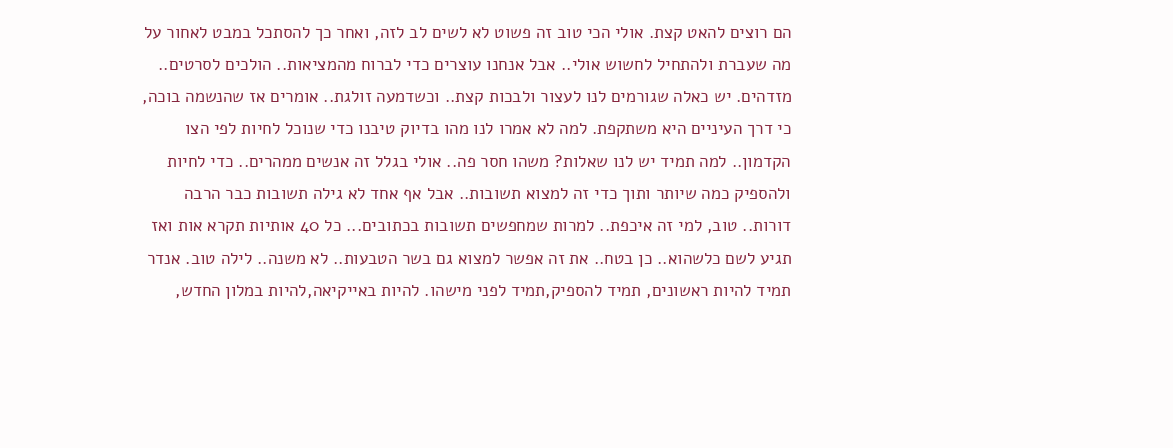הם רוצים להאט קצת. אולי הכי טוב זה פשוט לא לשים לב לזה, ואחר כך להסתכל במבט לאחור על מה שעברת ולהתחיל לחשוש אולי.. אבל אנחנו עוצרים כדי לברוח מהמציאות.. הולכים לסרטים.. מזדהים. יש כאלה שגורמים לנו לעצור ולבכות קצת.. וכשדמעה זולגת.. אומרים אז שהנשמה בוכה, כי דרך העיניים היא משתקפת. למה לא אמרו לנו מהו בדיוק טיבנו כדי שנוכל לחיות לפי הצו הקדמון.. למה תמיד יש לנו שאלות? משהו חסר פה.. אולי בגלל זה אנשים ממהרים.. כדי לחיות ולהספיק כמה שיותר ותוך כדי זה למצוא תשובות.. אבל אף אחד לא גילה תשובות כבר הרבה דורות.. טוב, למי זה איכפת.. למרות שמחפשים תשובות בכתובים... כל 40 אותיות תקרא אות ואז תגיע לשם כלשהוא.. כן בטח.. את זה אפשר למצוא גם בשר הטבעות.. לא משנה.. לילה טוב. אנדר
תמיד להיות ראשונים, תמיד להספיק,תמיד לפני מישהו. להיות באייקיאה,להיות במלון החדש,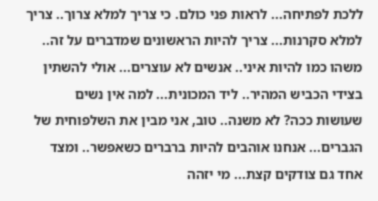ללכת לפתיחה... לראות פני כולם. כי צריך למלא צרוך.. צריך למלא סקרנות... צריך להיות הראשונים שמדברים על זה.. משהו כמו להיות איני.. אנשים לא עוצרים... אולי להשתין בצידי הכביש המהיר.. ליד המכונית... למה אין נשים שעושות ככה? לא משנה.. טוב, אני מבין את השלפוחית של הגברים... אנחנו אוהבים להיות ברברים כשאפשר.. ומצד אחד גם צודקים קצת... מי יזהה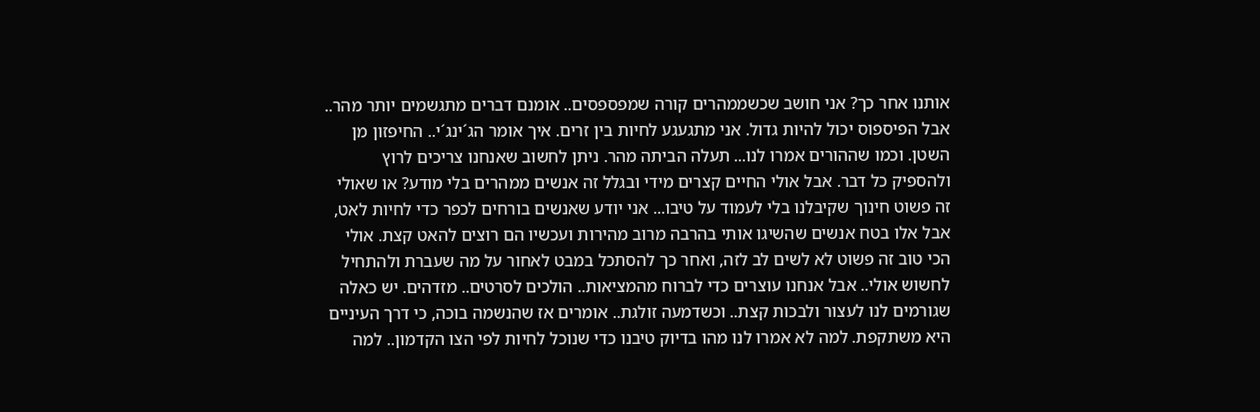אותנו אחר כך? אני חושב שכשממהרים קורה שמפספסים.. אומנם דברים מתגשמים יותר מהר.. אבל הפיספוס יכול להיות גדול. אני מתגעגע לחיות בין זרים. איך אומר הג´ינג´י.. החיפזון מן השטן. וכמו שההורים אמרו לנו... תעלה הביתה מהר. ניתן לחשוב שאנחנו צריכים לרוץ ולהספיק כל דבר. אבל אולי החיים קצרים מידי ובגלל זה אנשים ממהרים בלי מודע? או שאולי זה פשוט חינוך שקיבלנו בלי לעמוד על טיבו... אני יודע שאנשים בורחים לכפר כדי לחיות לאט, אבל אלו בטח אנשים שהשיגו אותי בהרבה מרוב מהירות ועכשיו הם רוצים להאט קצת. אולי הכי טוב זה פשוט לא לשים לב לזה, ואחר כך להסתכל במבט לאחור על מה שעברת ולהתחיל לחשוש אולי.. אבל אנחנו עוצרים כדי לברוח מהמציאות.. הולכים לסרטים.. מזדהים. יש כאלה שגורמים לנו לעצור ולבכות קצת.. וכשדמעה זולגת.. אומרים אז שהנשמה בוכה, כי דרך העיניים היא משתקפת. למה לא אמרו לנו מהו בדיוק טיבנו כדי שנוכל לחיות לפי הצו הקדמון.. למה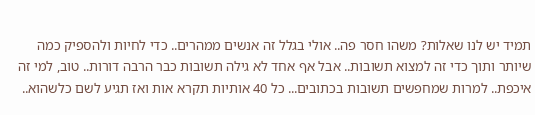תמיד יש לנו שאלות? משהו חסר פה.. אולי בגלל זה אנשים ממהרים.. כדי לחיות ולהספיק כמה שיותר ותוך כדי זה למצוא תשובות.. אבל אף אחד לא גילה תשובות כבר הרבה דורות.. טוב, למי זה איכפת.. למרות שמחפשים תשובות בכתובים... כל 40 אותיות תקרא אות ואז תגיע לשם כלשהוא..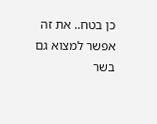כן בטח.. את זה אפשר למצוא גם בשר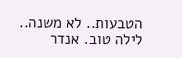הטבעות.. לא משנה.. לילה טוב. אנדר